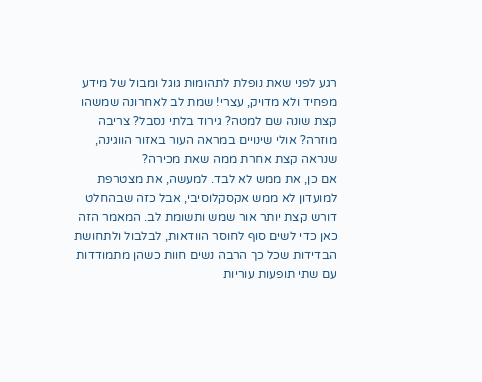רגע לפני שאת נופלת לתהומות גוגל ומבול של מידע מפחיד ולא מדויק, עצרי! שמת לב לאחרונה שמשהו קצת שונה שם למטה? גירוד בלתי נסבל? צריבה מוזרה? אולי שינויים במראה העור באזור הווגינה, שנראה קצת אחרת ממה שאת מכירה?
אם כן, את ממש לא לבד. למעשה, את מצטרפת למועדון לא ממש אקסקלוסיבי, אבל כזה שבהחלט דורש קצת יותר אור שמש ותשומת לב. המאמר הזה כאן כדי לשים סוף לחוסר הוודאות, לבלבול ולתחושת הבדידות שכל כך הרבה נשים חוות כשהן מתמודדות עם שתי תופעות עוריות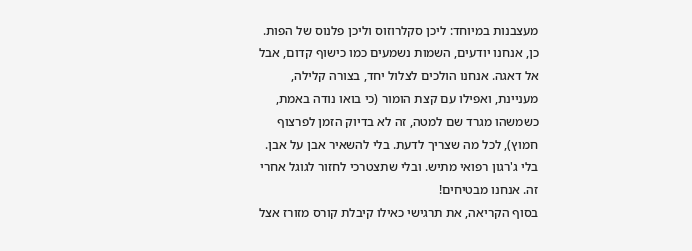מעצבנות במיוחד: ליכן סקלרוזוס וליכן פלנוס של הפות.
כן, אנחנו יודעים, השמות נשמעים כמו כישוף קדום, אבל אל דאגה. אנחנו הולכים לצלול יחד, בצורה קלילה, מעניינת, ואפילו עם קצת הומור (כי בואו נודה באמת, כשמשהו מגרד שם למטה, זה לא בדיוק הזמן לפרצוף חמוץ), לכל מה שצריך לדעת. בלי להשאיר אבן על אבן. בלי ג'רגון רפואי מתיש. ובלי שתצטרכי לחזור לגוגל אחרי זה. אנחנו מבטיחים!
בסוף הקריאה, את תרגישי כאילו קיבלת קורס מזורז אצל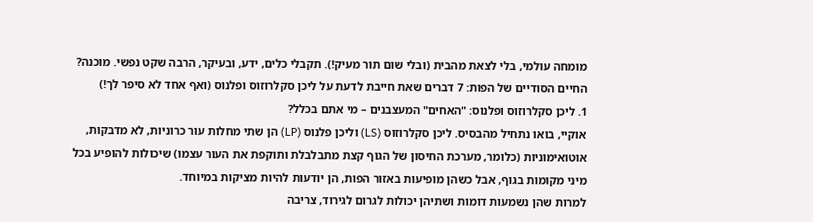מומחה עולמי, בלי לצאת מהבית (ובלי שום תור מעיק!). תקבלי כלים, ידע, ובעיקר, הרבה שקט נפשי. מוכנה?
החיים הסודיים של הפות: 7 דברים שאת חייבת לדעת על ליכן סקלרוזוס ופלנוס (ואף אחד לא סיפר לך!)
1. ליכן סקלרוזוס ופלנוס: "האחים" המעצבנים – מי אתם בכלל?
אוקיי, בואו נתחיל מהבסיס. ליכן סקלרוזוס (LS) וליכן פלנוס (LP) הן שתי מחלות עור כרוניות, לא מדבקות, אוטואימוניות (כלומר, מערכת החיסון של הגוף קצת מתבלבלת ותוקפת את העור עצמו) שיכולות להופיע בכל מיני מקומות בגוף, אבל כשהן מופיעות באזור הפות, הן יודעות להיות מציקות במיוחד.
למרות שהן נשמעות דומות ושתיהן יכולות לגרום לגירוד, צריבה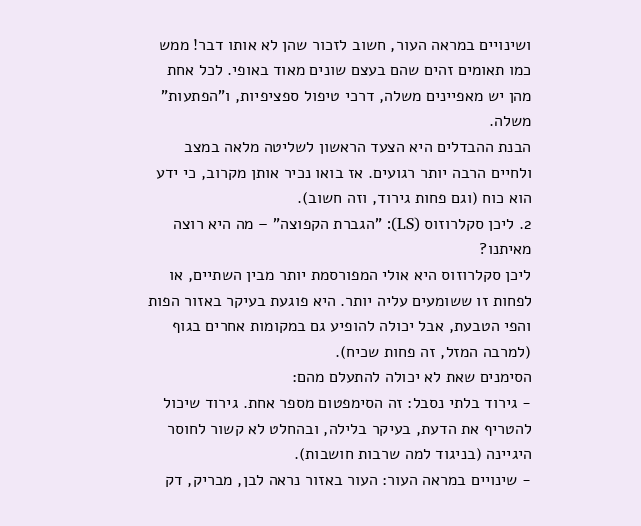ושינויים במראה העור, חשוב לזכור שהן לא אותו דבר! ממש כמו תאומים זהים שהם בעצם שונים מאוד באופי. לכל אחת מהן יש מאפיינים משלה, דרכי טיפול ספציפיות, ו"הפתעות" משלה.
הבנת ההבדלים היא הצעד הראשון לשליטה מלאה במצב ולחיים הרבה יותר רגועים. אז בואו נכיר אותן מקרוב, כי ידע הוא כוח (וגם פחות גירוד, וזה חשוב).
2. ליכן סקלרוזוס (LS): "הגברת הקפוצה" – מה היא רוצה מאיתנו?
ליכן סקלרוזוס היא אולי המפורסמת יותר מבין השתיים, או לפחות זו ששומעים עליה יותר. היא פוגעת בעיקר באזור הפות והפי הטבעת, אבל יכולה להופיע גם במקומות אחרים בגוף (למרבה המזל, זה פחות שכיח).
הסימנים שאת לא יכולה להתעלם מהם:
- גירוד בלתי נסבל: זה הסימפטום מספר אחת. גירוד שיכול להטריף את הדעת, בעיקר בלילה, ובהחלט לא קשור לחוסר היגיינה (בניגוד למה שרבות חושבות).
- שינויים במראה העור: העור באזור נראה לבן, מבריק, דק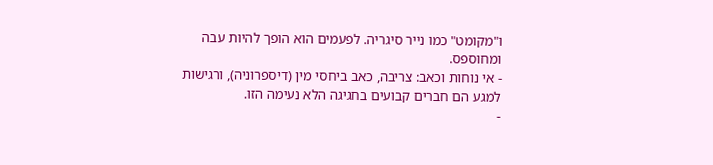ו"מקומט" כמו נייר סיגריה. לפעמים הוא הופך להיות עבה ומחוספס.
- אי נוחות וכאב: צריבה, כאב ביחסי מין (דיספרוניה), ורגישות למגע הם חברים קבועים בחגיגה הלא נעימה הזו.
-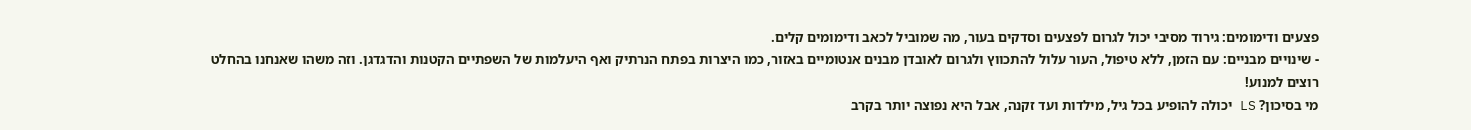פצעים ודימומים: גירוד מסיבי יכול לגרום לפצעים וסדקים בעור, מה שמוביל לכאב ודימומים קלים.
- שינויים מבניים: עם הזמן, ללא טיפול, העור עלול להתכווץ ולגרום לאובדן מבנים אנטומיים באזור, כמו היצרות בפתח הנרתיק ואף היעלמות של השפתיים הקטנות והדגדגן. וזה משהו שאנחנו בהחלט רוצים למנוע!
מי בסיכון? LS יכולה להופיע בכל גיל, מילדות ועד זקנה, אבל היא נפוצה יותר בקרב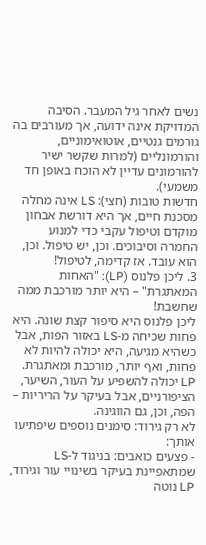נשים לאחר גיל המעבר. הסיבה המדויקת אינה ידועה, אך מעורבים בה גורמים גנטיים, אוטואימוניים, והורמונליים (למרות שקשר ישיר להורמונים עדיין לא הוכח באופן חד משמעי).
חדשות טובות (חצי): LS אינה מחלה מסכנת חיים, אך היא דורשת אבחון מוקדם וטיפול עקבי כדי למנוע החמרה וסיבוכים. וכן, יש טיפול. וכן, הוא עובד. אז קדימה, לטיפול!
3. ליכן פלנוס (LP): "האחות המאתגרת" – היא יותר מורכבת ממה שחשבת!
ליכן פלנוס היא סיפור קצת שונה. היא פחות שכיחה מ-LS באזור הפות, אבל כשהיא מגיעה, היא יכולה להיות לא פחות, ואף יותר, מורכבת ומאתגרת. LP יכולה להשפיע על העור, השיער, הציפורניים, אבל בעיקר על הריריות – הפה, וכן, גם הווגינה.
לא רק גירוד: סימנים נוספים שיפתיעו אותך:
- פצעים כואבים: בניגוד ל-LS שמתאפיינת בעיקר בשינויי עור וגירוד, LP נוטה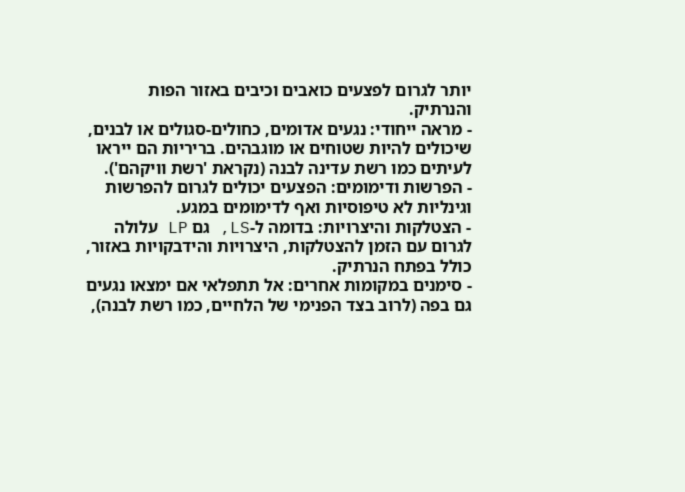יותר לגרום לפצעים כואבים וכיבים באזור הפות והנרתיק.
- מראה ייחודי: נגעים אדומים, כחולים-סגולים או לבנים, שיכולים להיות שטוחים או מוגבהים. בריריות הם ייראו לעיתים כמו רשת עדינה לבנה (נקראת 'רשת וויקהם').
- הפרשות ודימומים: הפצעים יכולים לגרום להפרשות וגינליות לא טיפוסיות ואף לדימומים במגע.
- הצטלקות והיצרויות: בדומה ל-LS, גם LP עלולה לגרום עם הזמן להצטלקות, היצרויות והידבקויות באזור, כולל בפתח הנרתיק.
- סימנים במקומות אחרים: אל תתפלאי אם ימצאו נגעים גם בפה (לרוב בצד הפנימי של הלחיים, כמו רשת לבנה),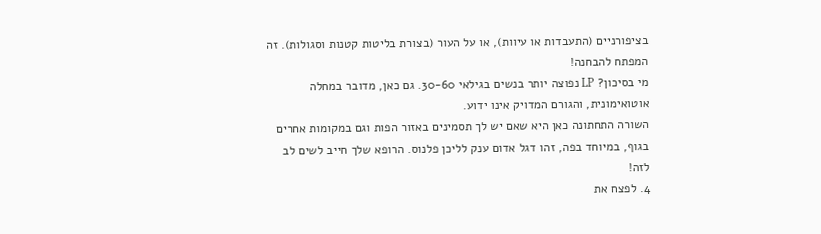בציפורניים (התעבדות או עיוות), או על העור (בצורת בליטות קטנות וסגולות). זה המפתח להבחנה!
מי בסיכון? LP נפוצה יותר בנשים בגילאי 30-60. גם כאן, מדובר במחלה אוטואימונית, והגורם המדויק אינו ידוע.
השורה התחתונה כאן היא שאם יש לך תסמינים באזור הפות וגם במקומות אחרים בגוף, במיוחד בפה, זהו דגל אדום ענק לליכן פלנוס. הרופא שלך חייב לשים לב לזה!
4. לפצח את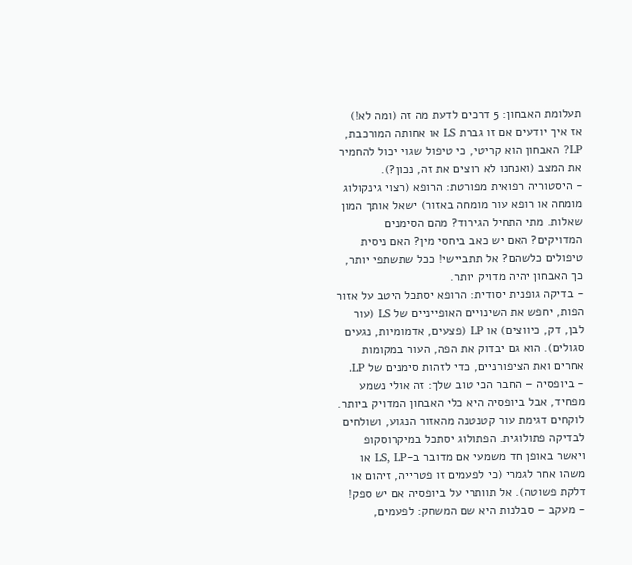תעלומת האבחון: 5 דרכים לדעת מה זה (ומה לא!)
אז איך יודעים אם זו גברת LS או אחותה המורכבת, LP? האבחון הוא קריטי, כי טיפול שגוי יכול להחמיר את המצב (ואנחנו לא רוצים את זה, נכון?).
- היסטוריה רפואית מפורטת: הרופא (רצוי גינקולוג מומחה או רופא עור מומחה באזור) ישאל אותך המון שאלות. מתי התחיל הגירוד? מהם הסימנים המדויקים? האם יש כאב ביחסי מין? האם ניסית טיפולים כלשהם? אל תתביישי! ככל שתשתפי יותר, כך האבחון יהיה מדויק יותר.
- בדיקה גופנית יסודית: הרופא יסתכל היטב על אזור הפות, יחפש את השינויים האופייניים של LS (עור לבן, דק, כיווצים) או LP (פצעים, אדמומיות, נגעים סגולים). הוא גם יבדוק את הפה, העור במקומות אחרים ואת הציפורניים, כדי לזהות סימנים של LP.
- ביופסיה – החבר הכי טוב שלך: זה אולי נשמע מפחיד, אבל ביופסיה היא כלי האבחון המדויק ביותר. לוקחים דגימת עור קטנטנה מהאזור הנגוע, ושולחים לבדיקה פתולוגית. הפתולוג יסתכל במיקרוסקופ ויאשר באופן חד משמעי אם מדובר ב-LS, LP או משהו אחר לגמרי (כי לפעמים זו פטרייה, זיהום או דלקת פשוטה). אל תוותרי על ביופסיה אם יש ספק!
- מעקב – סבלנות היא שם המשחק: לפעמים,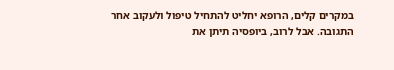במקרים קלים, הרופא יחליט להתחיל טיפול ולעקוב אחר התגובה. אבל לרוב, ביופסיה תיתן את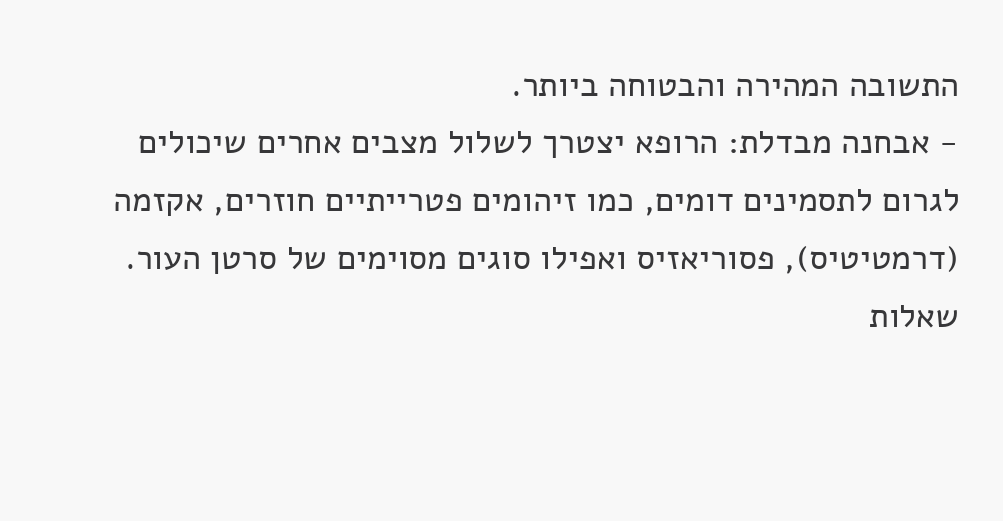התשובה המהירה והבטוחה ביותר.
- אבחנה מבדלת: הרופא יצטרך לשלול מצבים אחרים שיכולים לגרום לתסמינים דומים, כמו זיהומים פטרייתיים חוזרים, אקזמה (דרמטיטיס), פסוריאזיס ואפילו סוגים מסוימים של סרטן העור.
שאלות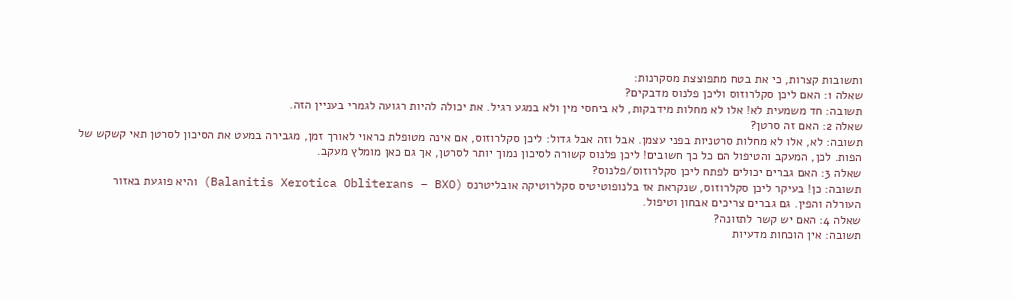ותשובות קצרות, כי את בטח מתפוצצת מסקרנות:
שאלה 1: האם ליכן סקלרוזוס וליכן פלנוס מדבקים?
תשובה: חד משמעית לא! אלו לא מחלות מידבקות, לא ביחסי מין ולא במגע רגיל. את יכולה להיות רגועה לגמרי בעניין הזה.
שאלה 2: האם זה סרטן?
תשובה: לא, אלו לא מחלות סרטניות בפני עצמן. אבל וזה אבל גדול: ליכן סקלרוזוס, אם אינה מטופלת כראוי לאורך זמן, מגבירה במעט את הסיכון לסרטן תאי קשקש של הפות. לכן, המעקב והטיפול הם כל כך חשובים! ליכן פלנוס קשורה לסיכון נמוך יותר לסרטן, אך גם כאן מומלץ מעקב.
שאלה 3: האם גברים יכולים לפתח ליכן סקלרוזוס/פלנוס?
תשובה: כן! בעיקר ליכן סקלרוזוס, שנקראת אז בלנופוטיטיס סקלרוטיקה אובליטרנס (Balanitis Xerotica Obliterans – BXO) והיא פוגעת באזור העורלה והפין. גם גברים צריכים אבחון וטיפול.
שאלה 4: האם יש קשר לתזונה?
תשובה: אין הוכחות מדעיות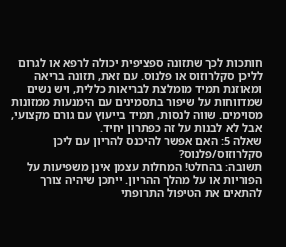חותכות לכך שתזונה ספציפית יכולה לרפא או לגרום לליכן סקלרוזוס או פלנוס. עם זאת, תזונה בריאה ומאוזנת תמיד מומלצת לבריאות כללית, ויש נשים שמדווחות על שיפור בתסמינים עם הימנעות ממזונות מסוימים. שווה לנסות, תמיד בייעוץ עם גורם מקצועי, אבל לא לבנות על זה כפתרון יחיד.
שאלה 5: האם אפשר להיכנס להריון עם ליכן סקלרוזוס/פלנוס?
תשובה: בהחלט! המחלות עצמן אינן משפיעות על הפוריות או על מהלך ההריון. ייתכן שיהיה צורך להתאים את הטיפול התרופתי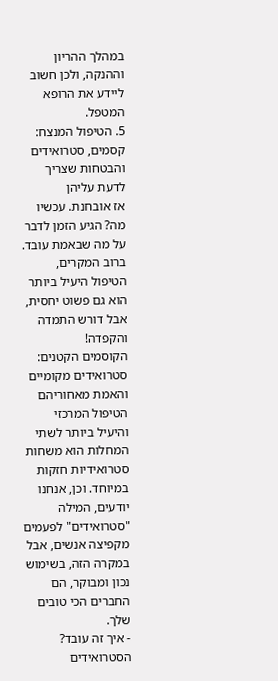במהלך ההריון וההנקה, ולכן חשוב ליידע את הרופא המטפל.
5. הטיפול המנצח: קסמים, סטרואידים והבטחות שצריך לדעת עליהן
אז אובחנת. עכשיו מה? הגיע הזמן לדבר על מה שבאמת עובד. ברוב המקרים, הטיפול היעיל ביותר הוא גם פשוט יחסית, אבל דורש התמדה והקפדה!
הקוסמים הקטנים: סטרואידים מקומיים והאמת מאחוריהם
הטיפול המרכזי והיעיל ביותר לשתי המחלות הוא משחות סטרואידיות חזקות במיוחד. וכן, אנחנו יודעים, המילה "סטרואידים" לפעמים מקפיצה אנשים, אבל במקרה הזה, בשימוש נכון ומבוקר, הם החברים הכי טובים שלך.
- איך זה עובד? הסטרואידים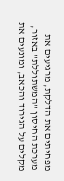מפחיתים את הדלקת, מרגיעים את מערכת החיסון "המשתוללת" באזור, מקלים על הגירוד והכאב, ומונעים את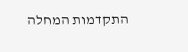התקדמות המחלה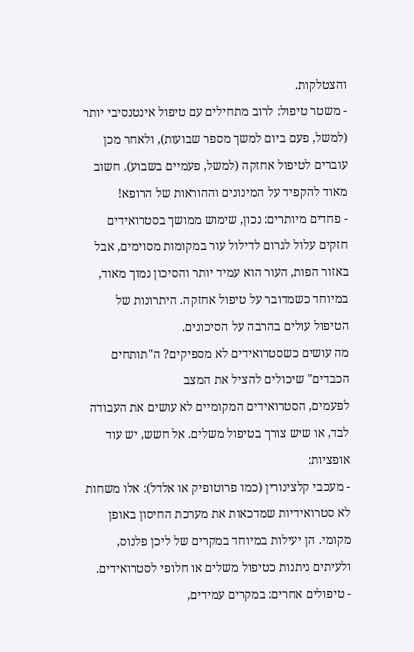והצטלקות.
- משטר טיפול: לרוב מתחילים עם טיפול אינטנסיבי יותר (למשל, פעם ביום למשך מספר שבועות), ולאחר מכן עוברים לטיפול אחזקה (למשל, פעמיים בשבוע). חשוב מאוד להקפיד על המינונים וההוראות של הרופא!
- פחדים מיותרים: נכון, שימוש ממושך בסטרואידים חזקים עלול לגרום לדילול עור במקומות מסוימים, אבל באזור הפות, העור הוא עמיד יותר והסיכון נמוך מאוד, במיוחד כשמדובר על טיפול אחזקה. היתרונות של הטיפול עולים בהרבה על הסיכונים.
מה עושים כשסטרואידים לא מספיקים? ה"תותחים הכבדים" שיכולים להציל את המצב
לפעמים, הסטרואידים המקומיים לא עושים את העבודה לבד, או שיש צורך בטיפול משלים. אל חשש, יש עוד אופציות:
- מעכבי קלצינורין (כמו פרוטופיק או אלדל): אלו משחות לא סטרואידיות שמדכאות את מערכת החיסון באופן מקומי. הן יעילות במיוחד במקרים של ליכן פלנוס, ולעיתים ניתנות כטיפול משלים או חלופי לסטרואידים.
- טיפולים אחרים: במקרים עמידים,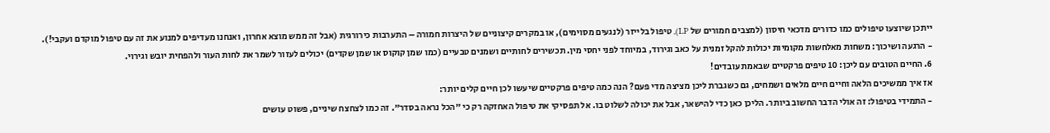ייתכן שיוצעו טיפולים כמו כדורים מדכאי חיסון (למצבים חמורים של LP), טיפול בלייזר (לנגעים מסוימים), או במקרים קיצוניים של היצרות חמורה – התערבות כירורגית (אבל זה ממש מוצא אחרון, ואנחנו מעדיפים למנוע את זה עם טיפול מוקדם ועקבי!).
- הרגעה ושיכוך: משחות מאלחשות מקומיות יכולות להקל זמנית על כאב וגירוד, במיוחד לפני יחסי מין. תכשירים לחותיים ושמנים טבעיים (כמו שמן קוקוס או שמן שקדים) יכולים לעזור לשמר את לחות העור ולהפחית יובש וגירוי.
6. החיים הטובים עם ליכן: 10 טיפים פרקטיים שבאמת עובדים!
אז איך ממשיכים הלאה וחיים חיים מלאים ושמחים, גם כשגברת ליכן מציצה מדי פעם? הנה כמה טיפים פרקטיים שיעשו לכן חיים קלים יותר:
- התמידי בטיפול: זה אולי הדבר החשוב ביותר. הליכן כאן כדי להישאר, אבל את יכולה לשלוט בו. אל תפסיקי את טיפול האחזקה רק כי "הכל נראה בסדר". זה כמו לצחצח שיניים, פשוט עושים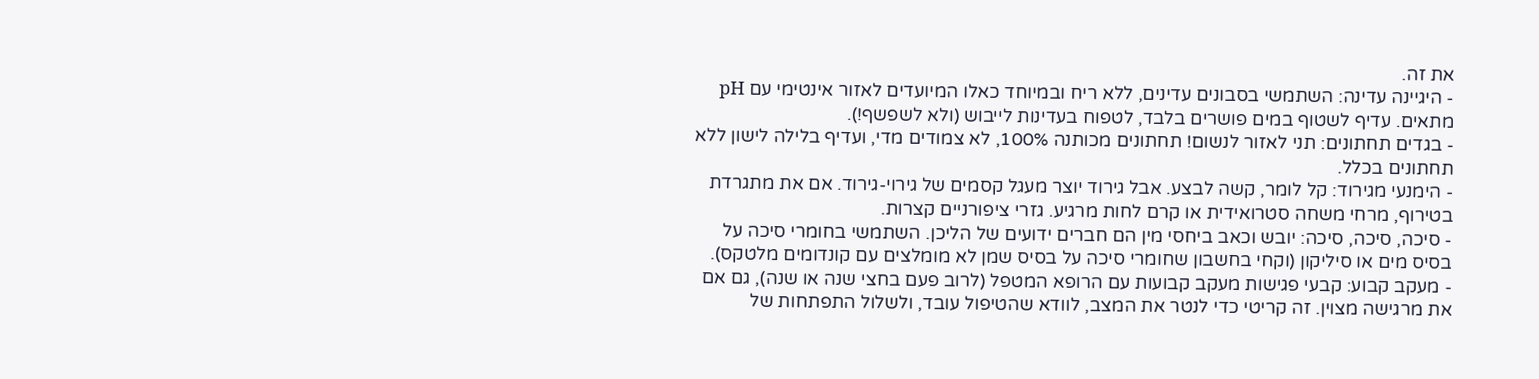את זה.
- היגיינה עדינה: השתמשי בסבונים עדינים, ללא ריח ובמיוחד כאלו המיועדים לאזור אינטימי עם pH מתאים. עדיף לשטוף במים פושרים בלבד, לטפוח בעדינות לייבוש (ולא לשפשף!).
- בגדים תחתונים: תני לאזור לנשום! תחתונים מכותנה 100%, לא צמודים מדי, ועדיף בלילה לישון ללא תחתונים בכלל.
- הימנעי מגירוד: קל לומר, קשה לבצע. אבל גירוד יוצר מעגל קסמים של גירוי-גירוד. אם את מתגרדת בטירוף, מרחי משחה סטרואידית או קרם לחות מרגיע. גזרי ציפורניים קצרות.
- סיכה, סיכה, סיכה: יובש וכאב ביחסי מין הם חברים ידועים של הליכן. השתמשי בחומרי סיכה על בסיס מים או סיליקון (וקחי בחשבון שחומרי סיכה על בסיס שמן לא מומלצים עם קונדומים מלטקס).
- מעקב קבוע: קבעי פגישות מעקב קבועות עם הרופא המטפל (לרוב פעם בחצי שנה או שנה), גם אם את מרגישה מצוין. זה קריטי כדי לנטר את המצב, לוודא שהטיפול עובד, ולשלול התפתחות של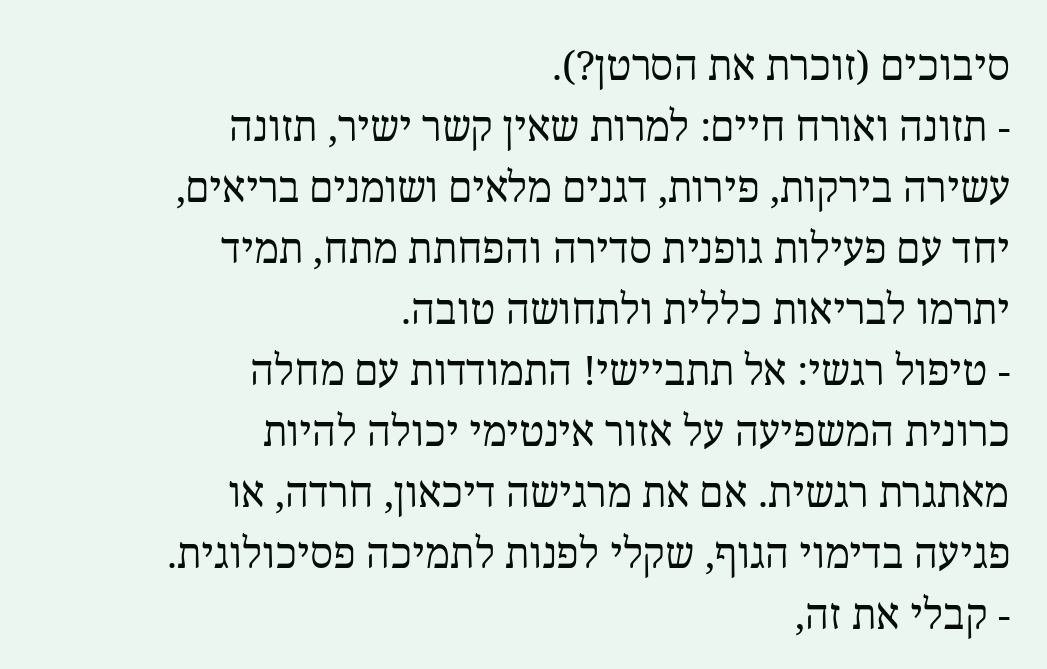סיבוכים (זוכרת את הסרטן?).
- תזונה ואורח חיים: למרות שאין קשר ישיר, תזונה עשירה בירקות, פירות, דגנים מלאים ושומנים בריאים, יחד עם פעילות גופנית סדירה והפחתת מתח, תמיד יתרמו לבריאות כללית ולתחושה טובה.
- טיפול רגשי: אל תתביישי! התמודדות עם מחלה כרונית המשפיעה על אזור אינטימי יכולה להיות מאתגרת רגשית. אם את מרגישה דיכאון, חרדה, או פגיעה בדימוי הגוף, שקלי לפנות לתמיכה פסיכולוגית.
- קבלי את זה,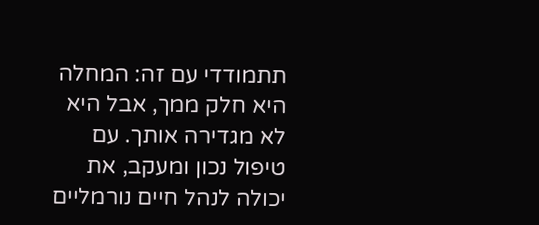תתמודדי עם זה: המחלה היא חלק ממך, אבל היא לא מגדירה אותך. עם טיפול נכון ומעקב, את יכולה לנהל חיים נורמליים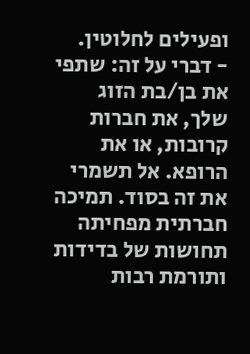ופעילים לחלוטין.
- דברי על זה: שתפי את בן/בת הזוג שלך, את חברות קרובות, או את הרופא. אל תשמרי את זה בסוד. תמיכה חברתית מפחיתה תחושות של בדידות ותורמת רבות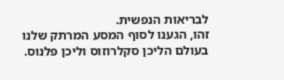לבריאות הנפשית.
זהו, הגענו לסוף המסע המרתק שלנו בעולם הליכן סקלרוזוס וליכן פלנוס.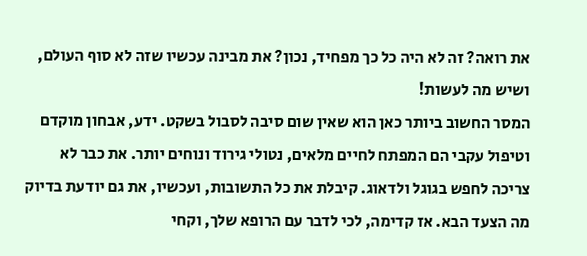את רואה? זה לא היה כל כך מפחיד, נכון? את מבינה עכשיו שזה לא סוף העולם, ושיש מה לעשות!
המסר החשוב ביותר כאן הוא שאין שום סיבה לסבול בשקט. ידע, אבחון מוקדם וטיפול עקבי הם המפתח לחיים מלאים, נטולי גירוד ונוחים יותר. את כבר לא צריכה לחפש בגוגל ולדאוג. קיבלת את כל התשובות, ועכשיו, את גם יודעת בדיוק מה הצעד הבא. אז קדימה, לכי לדבר עם הרופא שלך, וקחי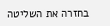בחזרה את השליטה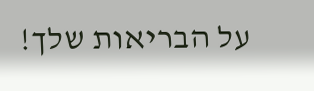על הבריאות שלך!